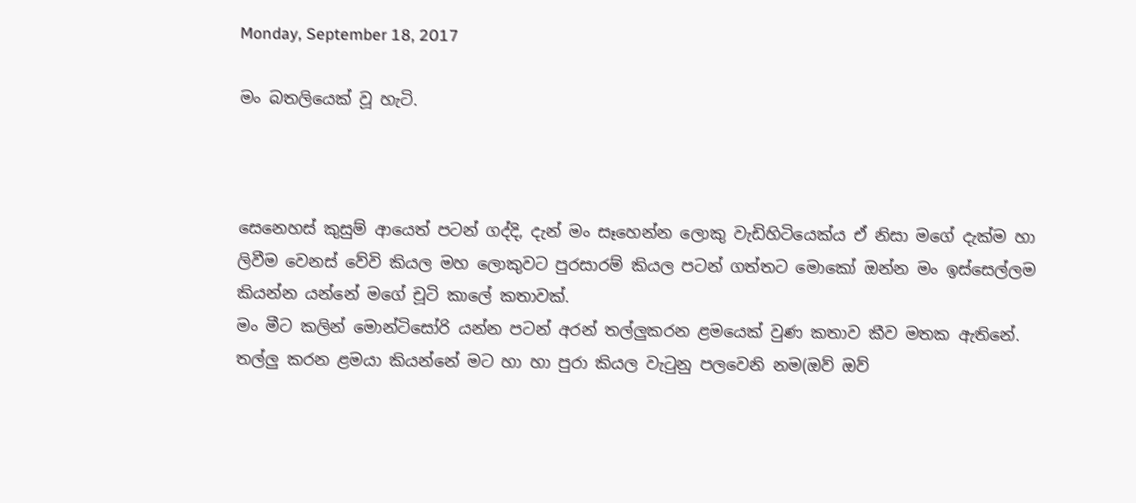Monday, September 18, 2017

මං බතලියෙක් වූ හැටි.



සෙනෙහස් කුසුම් ආයෙත් පටන් ගද්දි, දැන් මං සෑහෙන්න ලොකු වැඩිහිටියෙක්ය ඒ නිසා මගේ දැක්ම හා ලිවීම වෙනස් වේවි කියල මහ ලොකුවට පුරසාරම් කියල පටන් ගත්තට මොකෝ ඔන්න මං ඉස්සෙල්ලම කියන්න යන්නේ මගේ චූටි කාලේ කතාවක්.
මං මීට කලින් මොන්ටිසෝරි යන්න පටන් අරන් තල්ලුකරන ළමයෙක් වුණ කතාව කීව මතක ඇතිනේ. තල්ලු කරන ළමයා කියන්නේ මට හා හා පුරා කියල වැටුනු පලවෙනි නම(ඔව් ඔව්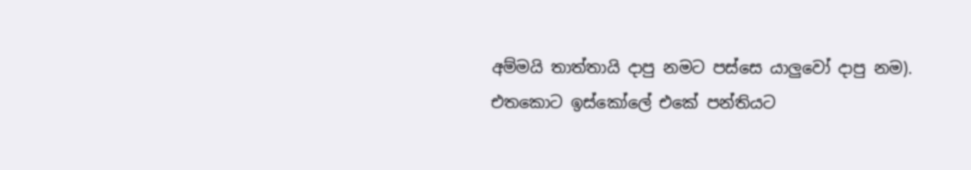අම්මයි තාත්තායි දාපු නමට පස්සෙ යාලුවෝ දාපු නම). එතකොට ඉස්කෝලේ එකේ පන්තියට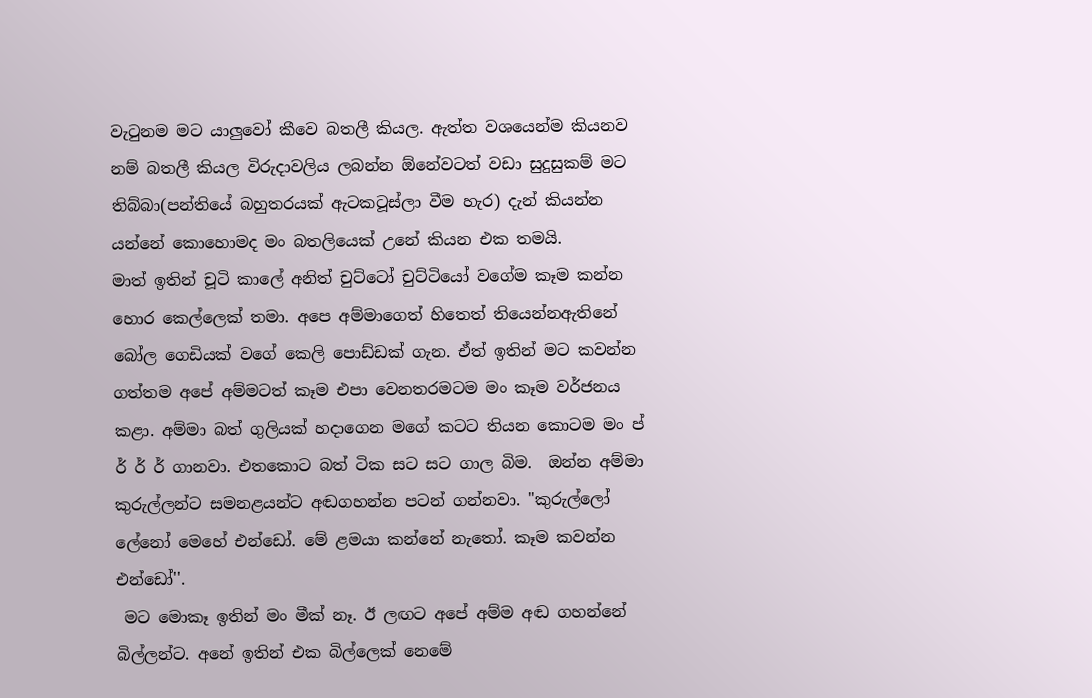වැටුනම මට යාලුවෝ කීවෙ බතලී කියල. ඇත්ත වශයෙන්ම කියනව නම් බතලී කියල විරුදාවලිය ලබන්න ඕනේවටත් වඩා සුදුසුකම් මට තිබ්බා(පන්තියේ බහුතරයක් ඇටකටූස්ලා වීම හැර) දැන් කියන්න යන්නේ කොහොමද මං බතලියෙක් උනේ කියන එක තමයි.
මාත් ඉතින් චූටි කාලේ අනිත් චුට්ටෝ චුට්ටියෝ වගේම කෑම කන්න හොර කෙල්ලෙක් තමා. අපෙ අම්මාගෙත් හිතෙත් තියෙන්නඇතිනේ බෝල ගෙඩියක් වගේ කෙලි පොඩ්ඩක් ගැන. ඒත් ඉතින් මට කවන්න ගත්තම අපේ අම්මටත් කෑම එපා වෙනතරමටම මං කෑම වර්ජනය කළා. අම්මා බත් ගුලියක් හදාගෙන මගේ කටට තියන කොටම මං ප්‍ ර් ර් ර් ගානවා. එතකොට බත් ටික සට සට ගාල බිම.  ඔන්න අම්මා කුරුල්ලන්ට සමනළයන්ට අඬගහන්න පටන් ගන්නවා. "කුරුල්ලෝ ලේනෝ මෙහේ එන්ඩෝ. මේ ළමයා කන්නේ නැතෝ. කෑම කවන්න එන්ඩෝ''.
 මට මොකෑ ඉතින් මං මීක් නෑ. ඊ ලඟට අපේ අම්ම අඬ ගහන්නේ බිල්ලන්ට. අනේ ඉතින් එක බිල්ලෙක් නෙමේ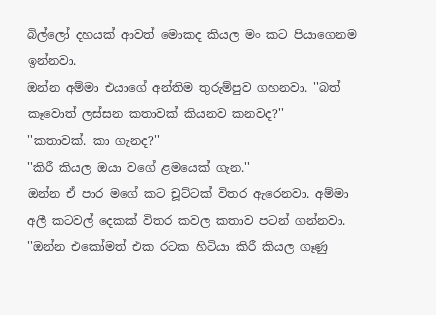බිල්ලෝ දහයක් ආවත් මොකද කියල මං කට පියාගෙනම ඉන්නවා.
ඔන්න අම්මා එයාගේ අන්තිම තුරුම්පුව ගහනවා. ''බත් කෑවොත් ලස්සන කතාවක් කියනව කනවද?''
''කතාවක්. කා ගැනද?''
''කිරී කියල ඔයා වගේ ළමයෙක් ගැන.''
ඔන්න ඒ පාර මගේ කට චූට්ටක් විතර ඇරෙනවා. අම්මා අලී කටවල් දෙකක් විතර කවල කතාව පටන් ගන්නවා.
''ඔන්න එකෝමත් එක රටක හිටියා කිරී කියල ගෑණු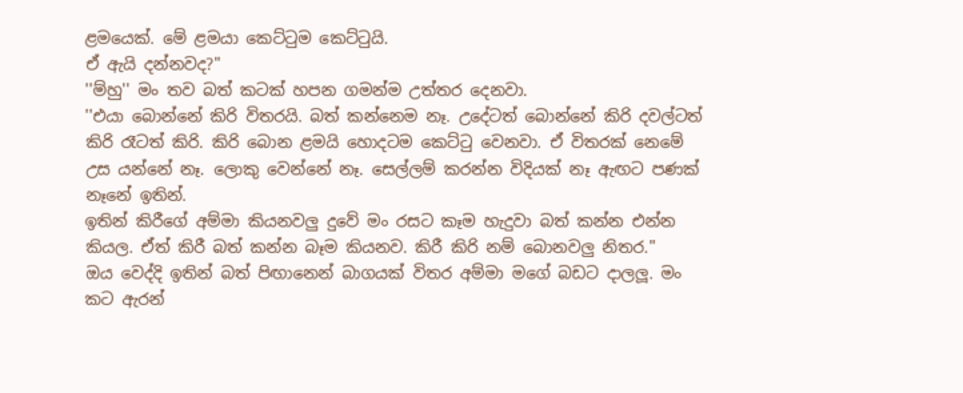ළමයෙක්. මේ ළමයා කෙට්ටුම කෙට්ටුයි.
ඒ ඇයි දන්නවද?''
''ම්හු'' මං තව බත් කටක් හපන ගමන්ම උත්තර දෙනවා.
''එයා බොන්නේ කිරි විතරයි. බත් කන්නෙම නෑ. උදේටත් බොන්නේ කිරි දවල්ටත් කිරි රෑටත් කිරි. කිරි බොන ළමයි හොදටම කෙට්ටු වෙනවා. ඒ විතරක් නෙමේ උස යන්නේ නෑ. ලොකු වෙන්නේ නෑ. සෙල්ලම් කරන්න විදියක් නෑ ඇඟට පණක් නෑනේ ඉතින්.
ඉතින් කිරීගේ අම්මා කියනවලු දුවේ මං රසට කෑම හැදුවා බත් කන්න එන්න කියල. ඒත් කිරී බත් කන්න බෑම කියනව. කිරී කිරි නම් බොනවලු නිතර.''
ඔය වෙද්දි ඉතින් බත් පිඟානෙන් බාගයක් විතර අම්මා මගේ බඩට දාලලූ. මං කට ඇරන්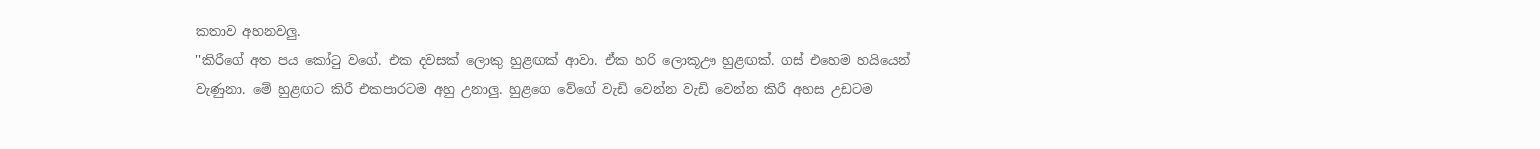කතාව අහනවලු.
''කිරීගේ අත පය කෝටු වගේ. එක දවසක් ලොකු හුළඟක් ආවා. ඒක හරි ලොකූඌ හුළඟක්. ගස් එහෙම හයියෙන් වැණුනා. මේ හුළඟට කිරී එකපාරටම අහු උනාලු. හුළගෙ වේගේ වැඩි වෙන්න වැඩි වෙන්න කිරී අහස උඩටම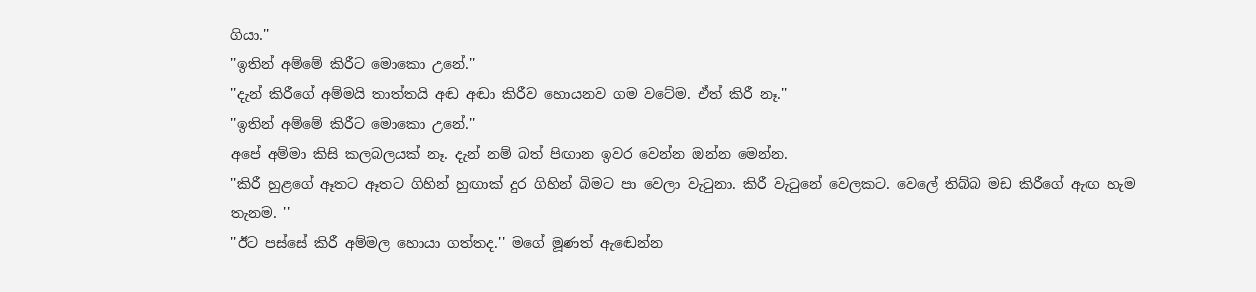ගියා.''
''ඉතින් අම්මේ කිරීට මොකො උනේ.''
''දැන් කිරීගේ අම්මයි තාත්තයි අඬ අඬා කිරීව හොයනව ගම වටේම. ඒත් කිරී නෑ.''
''ඉතින් අම්මේ කිරීට මොකො උනේ.''
අපේ අම්මා කිසි කලබලයක් නෑ. දැන් නම් බත් පිඟාන ඉවර වෙන්න ඔන්න මෙන්න.
''කිරී හුළගේ ඈතට ඈතට ගිහින් හුඟාක් දුර ගිහින් බිමට පා වෙලා වැටුනා. කිරී වැටුනේ වෙලකට. වෙලේ තිබ්බ මඩ කිරීගේ ඇඟ හැම තැනම. ''
''ඊට පස්සේ කිරී අම්මල හොයා ගත්තද.'' මගේ මූණත් ඇඬෙන්න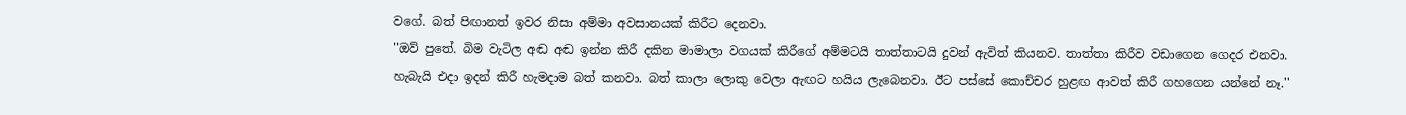වගේ. බත් පිඟානත් ඉවර නිසා අම්මා අවසානයක් කිරීට දෙනවා.
''ඔව් පුතේ. බිම වැටිල අඬ අඬ ඉන්න කිරී දකින මාමාලා වගයක් කිරීගේ අම්මටයි තාත්තාටයි දුවන් ඇවිත් කියනව. තාත්තා කිරීව වඩාගෙන ගෙදර එනවා.
හැබැයි එදා ඉදන් කිරී හැමදාම බත් කනවා. බත් කාලා ලොකු වෙලා ඇඟට හයිය ලැබෙනවා. ඊට පස්සේ කොච්චර හුළඟ ආවත් කිරී ගහගෙන යන්නේ නෑ.''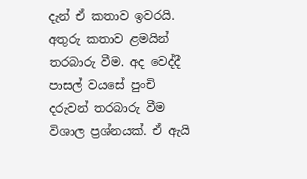දැන් ඒ කතාව ඉවරයි. අතුරු කතාව ළමයින් තරබාරු වීම. අද වෙද්දී පාසල් වයසේ පුංචි දරුවන් තරබාරු වීම විශාල ප්‍රශ්නයක්. ඒ ඇයි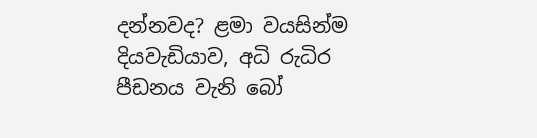දන්නවද? ළමා වයසින්ම දියවැඩියාව, අධි රුධිර පීඩනය වැනි බෝ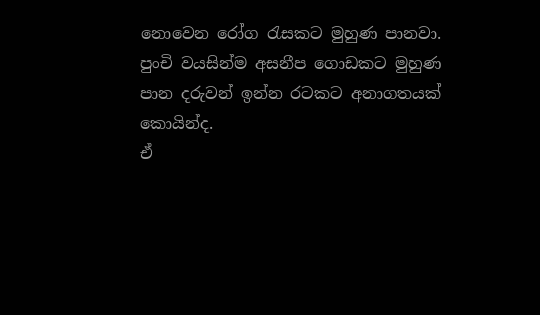නොවෙන රෝග රැසකට මුහුණ පානවා. පුංචි වයසින්ම අසනීප ගොඩකට මුහුණ පාන දරුවන් ඉන්න රටකට අනාගතයක් කොයින්ද.
ඒ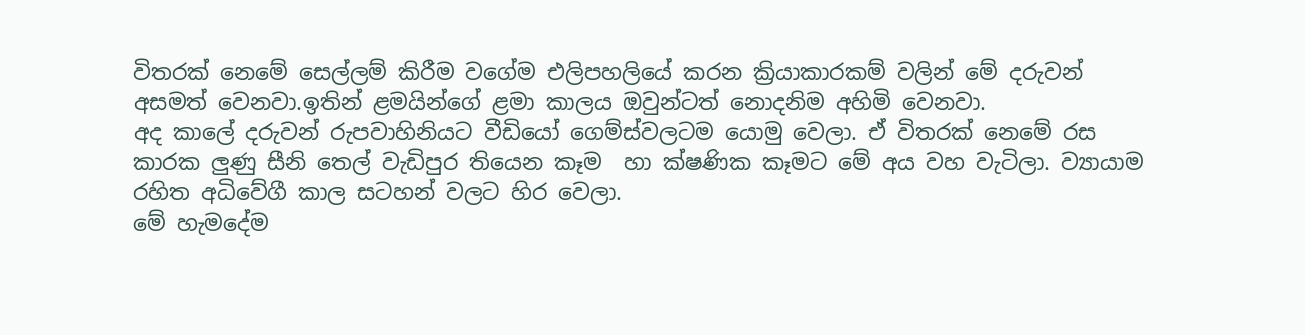විතරක් නෙමේ සෙල්ලම් කිරීම වගේම එලිපහලියේ කරන ක්‍රියාකාරකම් වලින් මේ දරුවන් අසමත් වෙනවා.ඉතින් ළමයින්ගේ ළමා කාලය ඔවුන්ටත් නොදනිම අහිමි වෙනවා.
අද කාලේ දරුවන් රුපවාහිනියට වීඩියෝ ගෙම්ස්වලටම යොමු වෙලා. ඒ විතරක් නෙමේ රස කාරක ලුණු සීනි තෙල් වැඩිපුර තියෙන කෑම  හා ක්ෂණික කෑමට මේ අය වහ වැටිලා. ව්‍යායාම රහිත අධිවේගී කාල සටහන් වලට හිර වෙලා.
මේ හැමදේම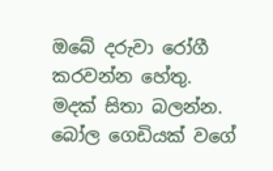ඔබේ දරුවා රෝගී කරවන්න හේතු.
මදක් සිතා බලන්න. බෝල ගෙඩියක් වගේ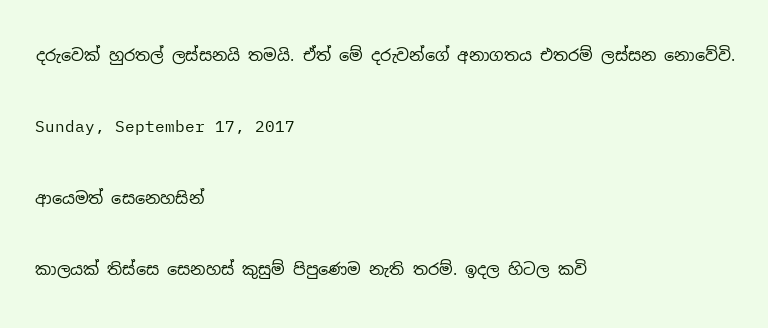දරුවෙක් හුරතල් ලස්සනයි තමයි. ඒත් මේ දරුවන්ගේ අනාගතය එතරම් ලස්සන නොවේවි.

Sunday, September 17, 2017

ආයෙමත් සෙනෙහසින්

කාලයක් තිස්සෙ සෙනහස් කුසුම් පිපුණෙම නැති තරම්. ඉදල හිටල කවි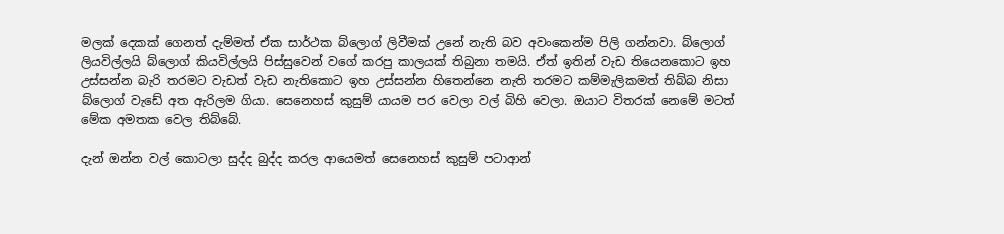මලක් දෙකක් ගෙනත් දැම්මත් ඒක සාර්ථක බ්ලොග් ලිවීමක් උනේ නැති බව අවංකෙන්ම පිලි ගන්නවා. බ්ලොග් ලියවිල්ලයි බ්ලොග් කියවිල්ලයි පිස්සුවෙන් වගේ කරපු කාලයක් තිබුනා තමයි. ඒත් ඉතින් වැඩ තියෙනකොට ඉහ උස්සන්න බැරි තරමට වැඩත් වැඩ නැතිකොට ඉහ උස්සන්න හිතෙන්නෙ නැති තරමට කම්මැලිකමත් තිබ්බ නිසා බ්ලොග් වැඩේ අත ඇරිලම ගියා. සෙනෙහස් කුසුම් යායම පර වෙලා වල් බිහි වෙලා. ඔයාට විතරක් නෙමේ මටත් මේක අමතක වෙල තිබ්බේ.

දැන් ඔන්න වල් කොටලා සුද්ද බුද්ද කරල ආයෙමත් සෙනෙහස් කුසුම් පටාආන්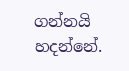ගන්නයි හදන්නේ.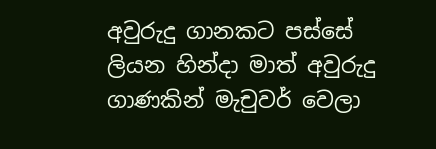අවුරුදු ගානකට පස්සේ ලියන හින්දා මාත් අවුරුදු ගාණකින් මැචුවර් වෙලා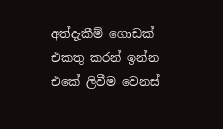අත්දැකීම් ගොඩක් එකතු කරන් ඉන්න එකේ ලිවීම වෙනස්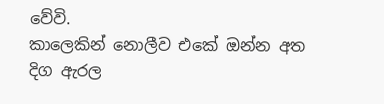වේවි.
කාලෙකින් නොලීව එකේ ඔන්න අත දිග ඇරල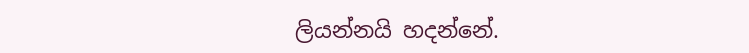ලියන්නයි හදන්නේ.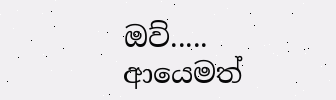ඔව්.....
ආයෙමත්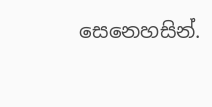සෙනෙහසින්.